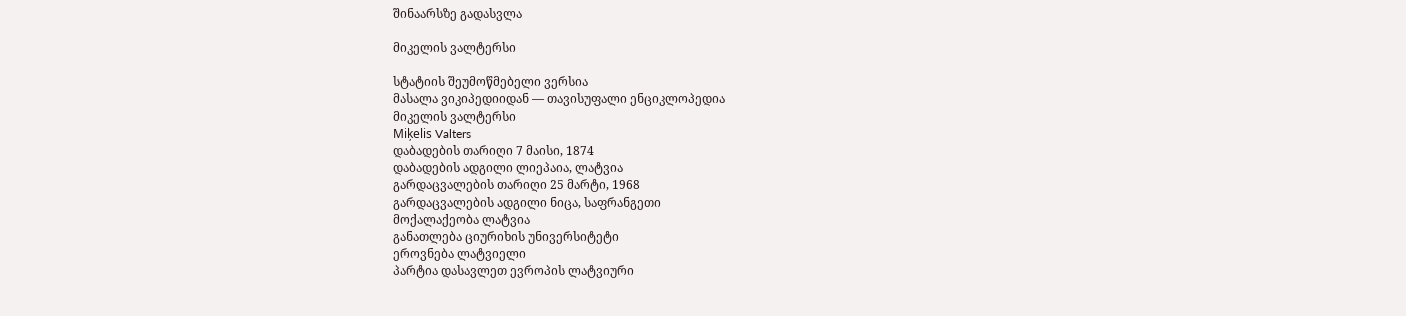შინაარსზე გადასვლა

მიკელის ვალტერსი

სტატიის შეუმოწმებელი ვერსია
მასალა ვიკიპედიიდან — თავისუფალი ენციკლოპედია
მიკელის ვალტერსი
Miķelis Valters
დაბადების თარიღი 7 მაისი, 1874
დაბადების ადგილი ლიეპაია, ლატვია
გარდაცვალების თარიღი 25 მარტი, 1968
გარდაცვალების ადგილი ნიცა, საფრანგეთი
მოქალაქეობა ლატვია
განათლება ციურიხის უნივერსიტეტი
ეროვნება ლატვიელი
პარტია დასავლეთ ევროპის ლატვიური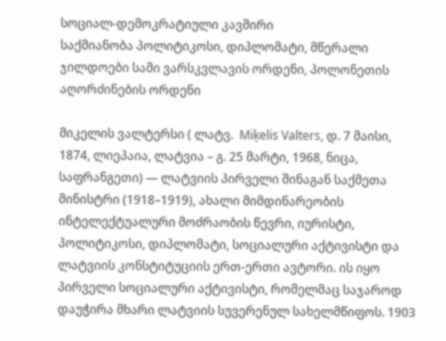სოციალ-დემოკრატიული კავშირი
საქმიანობა პოლიტიკოსი, დიპლომატი, მწერალი
ჯილდოები სამი ვარსკვლავის ორდენი, პოლონეთის აღორძინების ორდენი

მიკელის ვალტერსი ( ლატვ.  Miķelis Valters, დ. 7 მაისი, 1874, ლიეპაია, ლატვია – გ. 25 მარტი, 1968, ნიცა, საფრანგეთი) — ლატვიის პირველი შინაგან საქმეთა მინისტრი (1918–1919), ახალი მიმდინარეობის ინტელექტუალური მოძრაობის წევრი, იურისტი, პოლიტიკოსი, დიპლომატი, სოციალური აქტივისტი და ლატვიის კონსტიტუციის ერთ-ერთი ავტორი. ის იყო პირველი სოციალური აქტივისტი, რომელმაც საჯაროდ დაუჭირა მხარი ლატვიის სუვერენულ სახელმწიფოს. 1903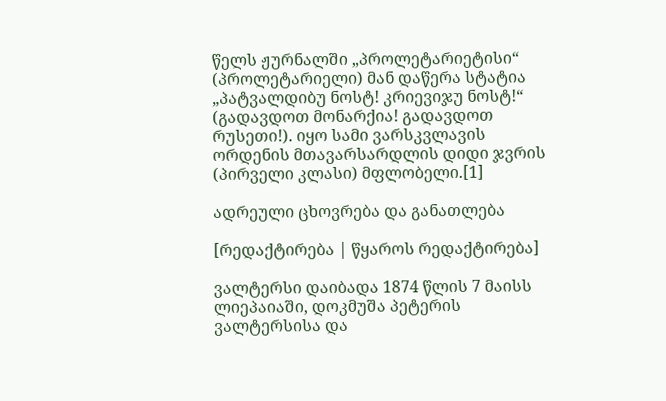წელს ჟურნალში „პროლეტარიეტისი“ (პროლეტარიელი) მან დაწერა სტატია „პატვალდიბუ ნოსტ! კრიევიჯუ ნოსტ!“ (გადავდოთ მონარქია! გადავდოთ რუსეთი!). იყო სამი ვარსკვლავის ორდენის მთავარსარდლის დიდი ჯვრის (პირველი კლასი) მფლობელი.[1]

ადრეული ცხოვრება და განათლება

[რედაქტირება | წყაროს რედაქტირება]

ვალტერსი დაიბადა 1874 წლის 7 მაისს ლიეპაიაში, დოკმუშა პეტერის ვალტერსისა და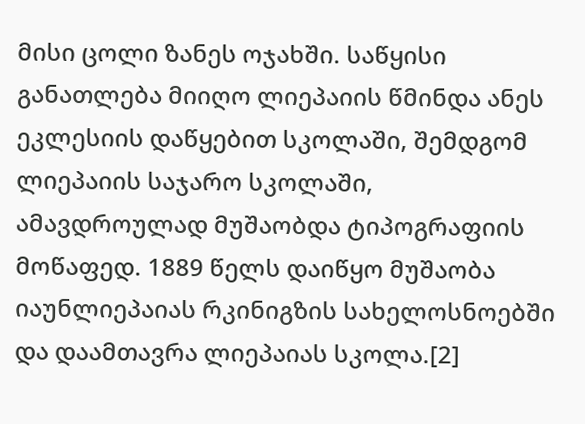მისი ცოლი ზანეს ოჯახში. საწყისი განათლება მიიღო ლიეპაიის წმინდა ანეს ეკლესიის დაწყებით სკოლაში, შემდგომ ლიეპაიის საჯარო სკოლაში, ამავდროულად მუშაობდა ტიპოგრაფიის მოწაფედ. 1889 წელს დაიწყო მუშაობა იაუნლიეპაიას რკინიგზის სახელოსნოებში და დაამთავრა ლიეპაიას სკოლა.[2]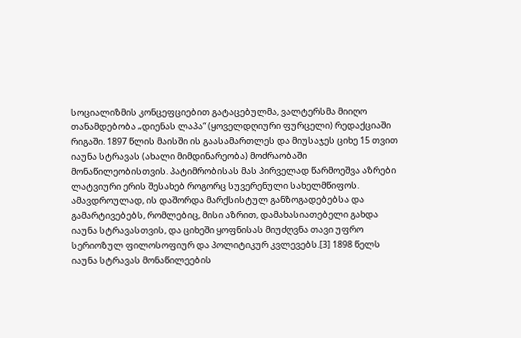სოციალიზმის კონცეფციებით გატაცებულმა, ვალტერსმა მიიღო თანამდებობა „დიენას ლაპა“ (ყოველდღიური ფურცელი) რედაქციაში რიგაში. 1897 წლის მაისში ის გაასამართლეს და მიუსაჯეს ციხე 15 თვით იაუნა სტრავას (ახალი მიმდინარეობა) მოძრაობაში მონაწილეობისთვის. პატიმრობისას მას პირველად წარმოეშვა აზრები ლატვიური ერის შესახებ როგორც სუვერენული სახელმწიფოს. ამავდროულად, ის დაშორდა მარქსისტულ განზოგადებებსა და გამარტივებებს, რომლებიც, მისი აზრით, დამახასიათებელი გახდა იაუნა სტრავასთვის, და ციხეში ყოფნისას მიუძღვნა თავი უფრო სერიოზულ ფილოსოფიურ და პოლიტიკურ კვლევებს.[3] 1898 წელს იაუნა სტრავას მონაწილეების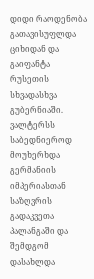დიდი რაოდენობა გათავისუფლდა ციხიდან და გაიფანტა რუსეთის სხვადასხვა გუბერნიაში. ვალტერსს საბედნიეროდ მოუხერხდა გერმანიის იმპერიასთან საზღვრის გადაკვეთა პალანგაში და შემდგომ დასახლდა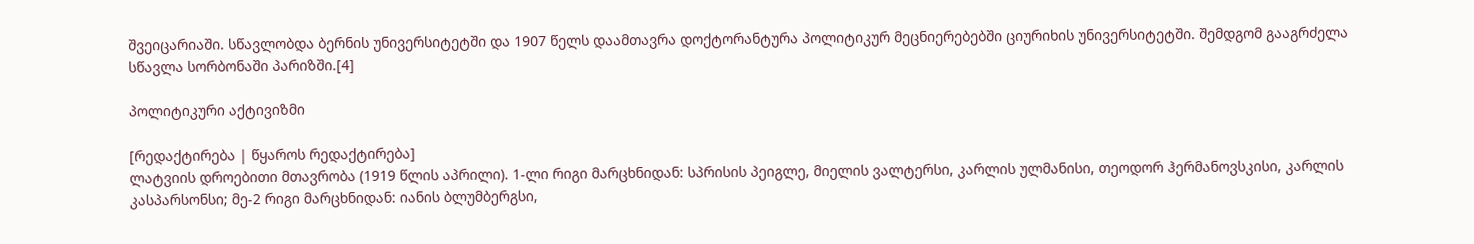შვეიცარიაში. სწავლობდა ბერნის უნივერსიტეტში და 1907 წელს დაამთავრა დოქტორანტურა პოლიტიკურ მეცნიერებებში ციურიხის უნივერსიტეტში. შემდგომ გააგრძელა სწავლა სორბონაში პარიზში.[4]

პოლიტიკური აქტივიზმი

[რედაქტირება | წყაროს რედაქტირება]
ლატვიის დროებითი მთავრობა (1919 წლის აპრილი). 1-ლი რიგი მარცხნიდან: სპრისის პეიგლე, მიელის ვალტერსი, კარლის ულმანისი, თეოდორ ჰერმანოვსკისი, კარლის კასპარსონსი; მე-2 რიგი მარცხნიდან: იანის ბლუმბერგსი,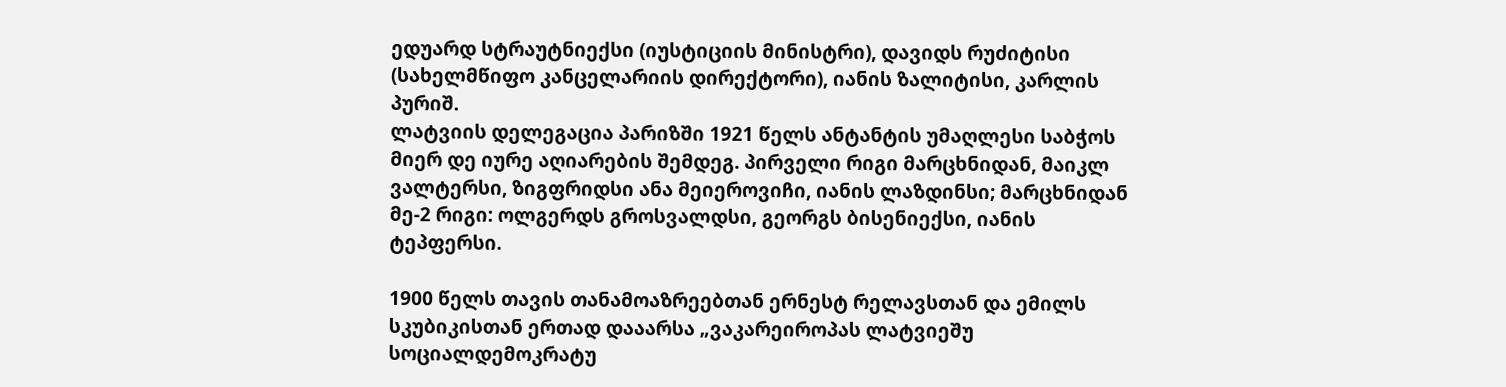ედუარდ სტრაუტნიექსი (იუსტიციის მინისტრი), დავიდს რუძიტისი (სახელმწიფო კანცელარიის დირექტორი), იანის ზალიტისი, კარლის პურიშ.
ლატვიის დელეგაცია პარიზში 1921 წელს ანტანტის უმაღლესი საბჭოს მიერ დე იურე აღიარების შემდეგ. პირველი რიგი მარცხნიდან, მაიკლ ვალტერსი, ზიგფრიდსი ანა მეიეროვიჩი, იანის ლაზდინსი; მარცხნიდან მე-2 რიგი: ოლგერდს გროსვალდსი, გეორგს ბისენიექსი, იანის ტეპფერსი.

1900 წელს თავის თანამოაზრეებთან ერნესტ რელავსთან და ემილს სკუბიკისთან ერთად დააარსა „ვაკარეიროპას ლატვიეშუ სოციალდემოკრატუ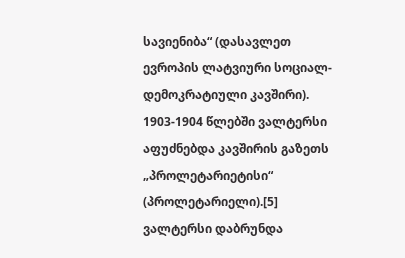სავიენიბა“ (დასავლეთ ევროპის ლატვიური სოციალ-დემოკრატიული კავშირი). 1903-1904 წლებში ვალტერსი აფუძნებდა კავშირის გაზეთს „პროლეტარიეტისი“ (პროლეტარიელი).[5] ვალტერსი დაბრუნდა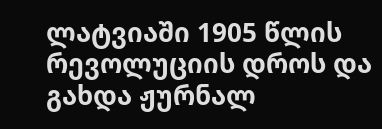ლატვიაში 1905 წლის რევოლუციის დროს და გახდა ჟურნალ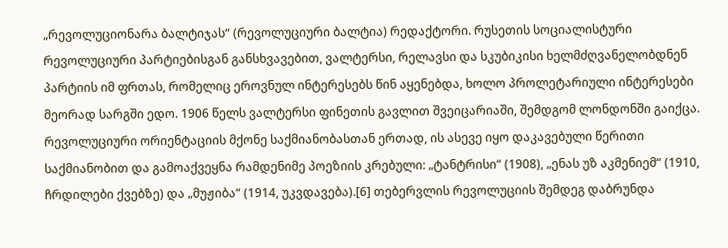„რევოლუციონარა ბალტიჯას“ (რევოლუციური ბალტია) რედაქტორი. რუსეთის სოციალისტური რევოლუციური პარტიებისგან განსხვავებით, ვალტერსი, რელავსი და სკუბიკისი ხელმძღვანელობდნენ პარტიის იმ ფრთას, რომელიც ეროვნულ ინტერესებს წინ აყენებდა, ხოლო პროლეტარიული ინტერესები მეორად სარგში ედო. 1906 წელს ვალტერსი ფინეთის გავლით შვეიცარიაში, შემდგომ ლონდონში გაიქცა. რევოლუციური ორიენტაციის მქონე საქმიანობასთან ერთად, ის ასევე იყო დაკავებული წერითი საქმიანობით და გამოაქვეყნა რამდენიმე პოეზიის კრებული: „ტანტრისი“ (1908), „ენას უზ აკმენიემ“ (1910, ჩრდილები ქვებზე) და „მუჟიბა“ (1914, უკვდავება).[6] თებერვლის რევოლუციის შემდეგ დაბრუნდა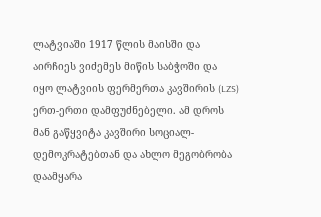ლატვიაში 1917 წლის მაისში და აირჩიეს ვიძემეს მიწის საბჭოში და იყო ლატვიის ფერმერთა კავშირის (LZS) ერთ-ერთი დამფუძნებელი. ამ დროს მან გაწყვიტა კავშირი სოციალ-დემოკრატებთან და ახლო მეგობრობა დაამყარა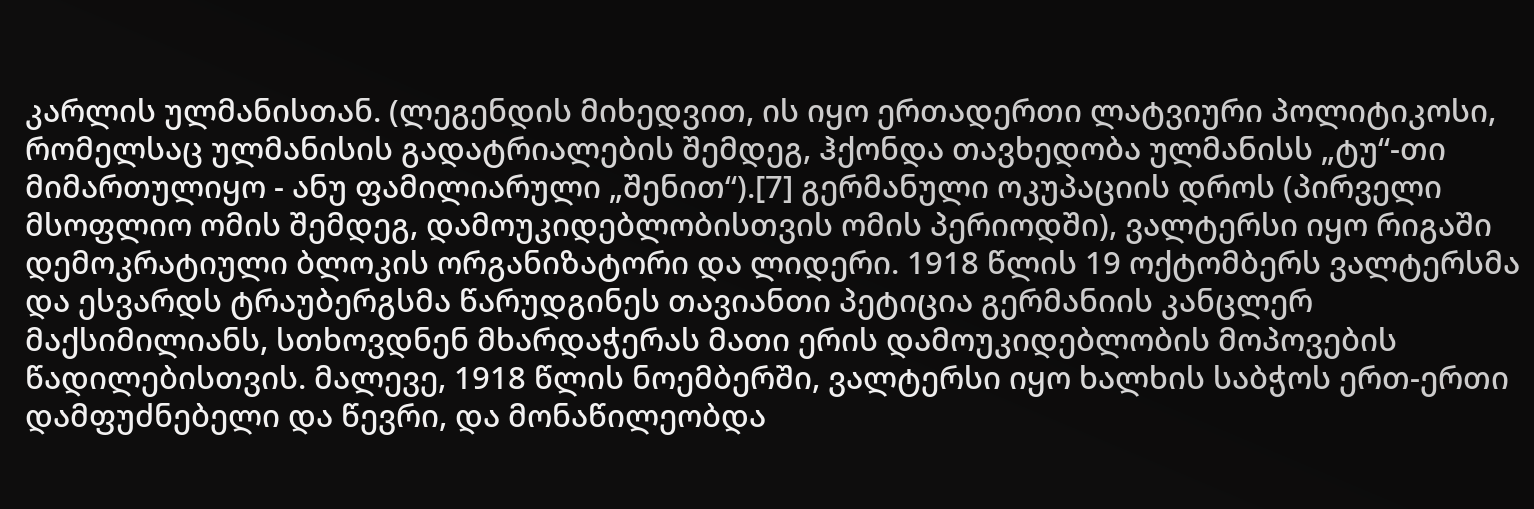კარლის ულმანისთან. (ლეგენდის მიხედვით, ის იყო ერთადერთი ლატვიური პოლიტიკოსი, რომელსაც ულმანისის გადატრიალების შემდეგ, ჰქონდა თავხედობა ულმანისს „ტუ“-თი მიმართულიყო - ანუ ფამილიარული „შენით“).[7] გერმანული ოკუპაციის დროს (პირველი მსოფლიო ომის შემდეგ, დამოუკიდებლობისთვის ომის პერიოდში), ვალტერსი იყო რიგაში დემოკრატიული ბლოკის ორგანიზატორი და ლიდერი. 1918 წლის 19 ოქტომბერს ვალტერსმა და ესვარდს ტრაუბერგსმა წარუდგინეს თავიანთი პეტიცია გერმანიის კანცლერ მაქსიმილიანს, სთხოვდნენ მხარდაჭერას მათი ერის დამოუკიდებლობის მოპოვების წადილებისთვის. მალევე, 1918 წლის ნოემბერში, ვალტერსი იყო ხალხის საბჭოს ერთ-ერთი დამფუძნებელი და წევრი, და მონაწილეობდა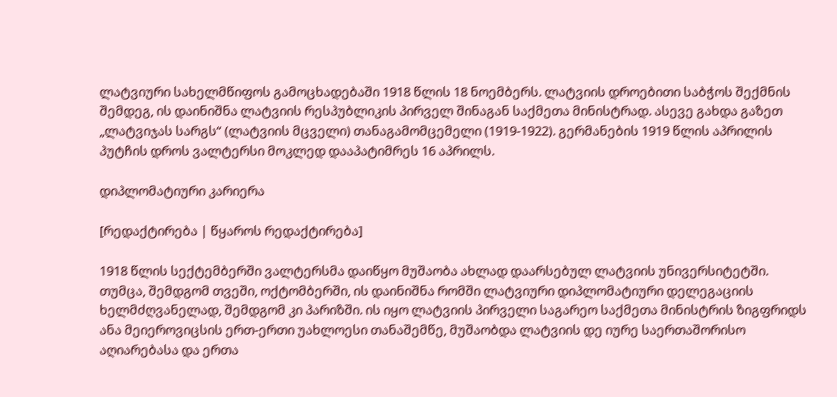ლატვიური სახელმწიფოს გამოცხადებაში 1918 წლის 18 ნოემბერს. ლატვიის დროებითი საბჭოს შექმნის შემდეგ, ის დაინიშნა ლატვიის რესპუბლიკის პირველ შინაგან საქმეთა მინისტრად. ასევე გახდა გაზეთ „ლატვიჯას სარგს“ (ლატვიის მცველი) თანაგამომცემელი (1919-1922). გერმანების 1919 წლის აპრილის პუტჩის დროს ვალტერსი მოკლედ დააპატიმრეს 16 აპრილს.

დიპლომატიური კარიერა

[რედაქტირება | წყაროს რედაქტირება]

1918 წლის სექტემბერში ვალტერსმა დაიწყო მუშაობა ახლად დაარსებულ ლატვიის უნივერსიტეტში. თუმცა, შემდგომ თვეში, ოქტომბერში, ის დაინიშნა რომში ლატვიური დიპლომატიური დელეგაციის ხელმძღვანელად, შემდგომ კი პარიზში. ის იყო ლატვიის პირველი საგარეო საქმეთა მინისტრის ზიგფრიდს ანა მეიეროვიცსის ერთ-ერთი უახლოესი თანაშემწე, მუშაობდა ლატვიის დე იურე საერთაშორისო აღიარებასა და ერთა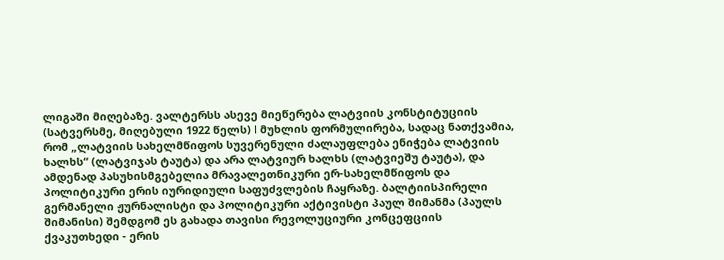ლიგაში მიღებაზე. ვალტერსს ასევე მიეწერება ლატვიის კონსტიტუციის (სატვერსმე, მიღებული 1922 წელს) I მუხლის ფორმულირება, სადაც ნათქვამია, რომ „ლატვიის სახელმწიფოს სუვერენული ძალაუფლება ენიჭება ლატვიის ხალხს“ (ლატვიჯას ტაუტა) და არა ლატვიურ ხალხს (ლატვიეშუ ტაუტა), და ამდენად პასუხისმგებელია მრავალეთნიკური ერ-სახელმწიფოს და პოლიტიკური ერის იურიდიული საფუძვლების ჩაყრაზე. ბალტიისპირელი გერმანელი ჟურნალისტი და პოლიტიკური აქტივისტი პაულ შიმანმა (პაულს შიმანისი) შემდგომ ეს გახადა თავისი რევოლუციური კონცეფციის ქვაკუთხედი - ერის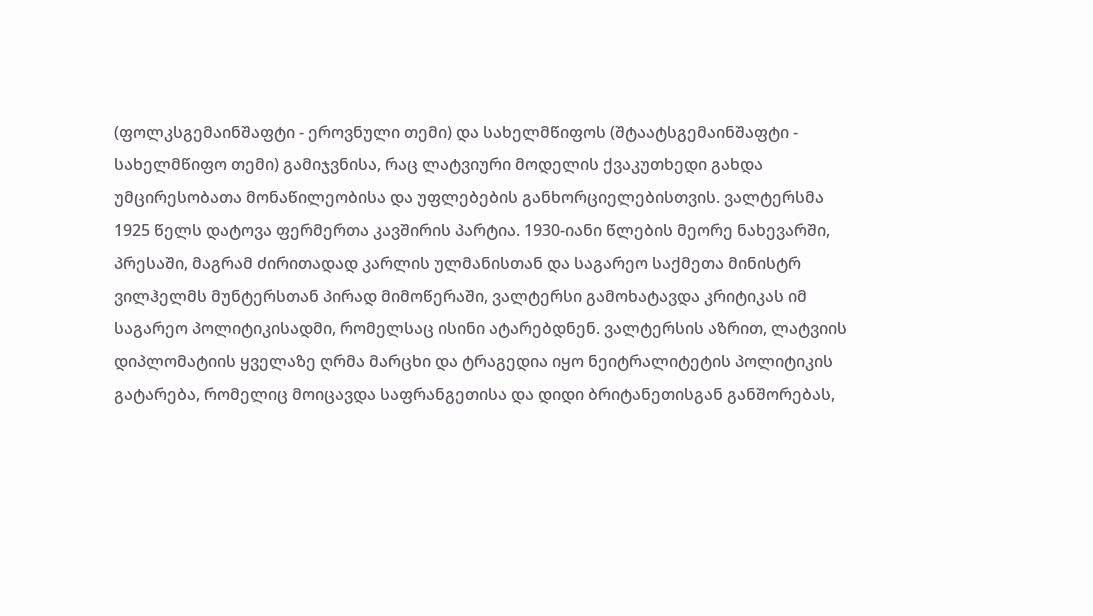(ფოლკსგემაინშაფტი - ეროვნული თემი) და სახელმწიფოს (შტაატსგემაინშაფტი - სახელმწიფო თემი) გამიჯვნისა, რაც ლატვიური მოდელის ქვაკუთხედი გახდა უმცირესობათა მონაწილეობისა და უფლებების განხორციელებისთვის. ვალტერსმა 1925 წელს დატოვა ფერმერთა კავშირის პარტია. 1930-იანი წლების მეორე ნახევარში, პრესაში, მაგრამ ძირითადად კარლის ულმანისთან და საგარეო საქმეთა მინისტრ ვილჰელმს მუნტერსთან პირად მიმოწერაში, ვალტერსი გამოხატავდა კრიტიკას იმ საგარეო პოლიტიკისადმი, რომელსაც ისინი ატარებდნენ. ვალტერსის აზრით, ლატვიის დიპლომატიის ყველაზე ღრმა მარცხი და ტრაგედია იყო ნეიტრალიტეტის პოლიტიკის გატარება, რომელიც მოიცავდა საფრანგეთისა და დიდი ბრიტანეთისგან განშორებას,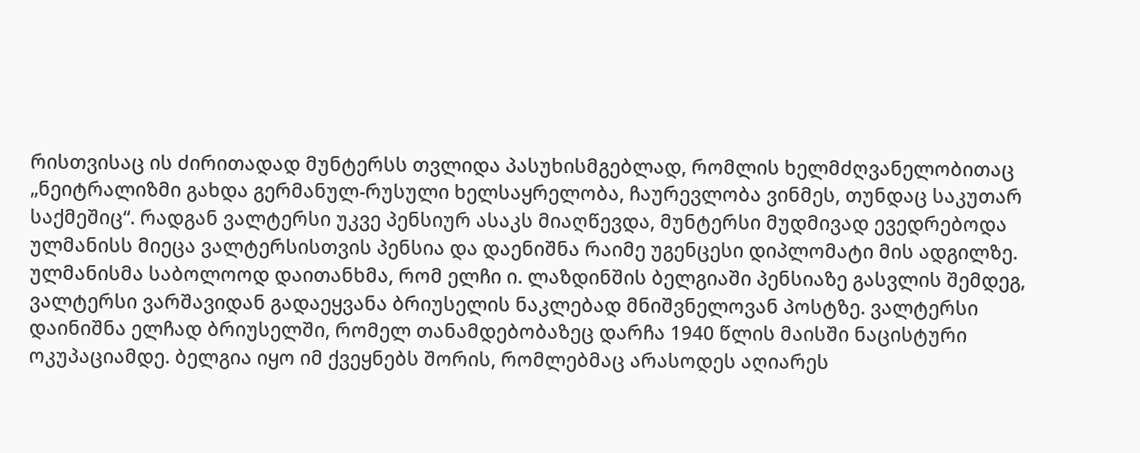რისთვისაც ის ძირითადად მუნტერსს თვლიდა პასუხისმგებლად, რომლის ხელმძღვანელობითაც „ნეიტრალიზმი გახდა გერმანულ-რუსული ხელსაყრელობა, ჩაურევლობა ვინმეს, თუნდაც საკუთარ საქმეშიც“. რადგან ვალტერსი უკვე პენსიურ ასაკს მიაღწევდა, მუნტერსი მუდმივად ევედრებოდა ულმანისს მიეცა ვალტერსისთვის პენსია და დაენიშნა რაიმე უგენცესი დიპლომატი მის ადგილზე. ულმანისმა საბოლოოდ დაითანხმა, რომ ელჩი ი. ლაზდინშის ბელგიაში პენსიაზე გასვლის შემდეგ, ვალტერსი ვარშავიდან გადაეყვანა ბრიუსელის ნაკლებად მნიშვნელოვან პოსტზე. ვალტერსი დაინიშნა ელჩად ბრიუსელში, რომელ თანამდებობაზეც დარჩა 1940 წლის მაისში ნაცისტური ოკუპაციამდე. ბელგია იყო იმ ქვეყნებს შორის, რომლებმაც არასოდეს აღიარეს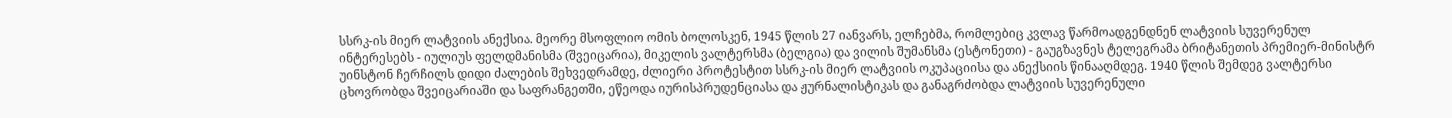სსრკ-ის მიერ ლატვიის ანექსია. მეორე მსოფლიო ომის ბოლოსკენ, 1945 წლის 27 იანვარს, ელჩებმა, რომლებიც კვლავ წარმოადგენდნენ ლატვიის სუვერენულ ინტერესებს - იულიუს ფელდმანისმა (შვეიცარია), მიკელის ვალტერსმა (ბელგია) და ვილის შუმანსმა (ესტონეთი) - გაუგზავნეს ტელეგრამა ბრიტანეთის პრემიერ-მინისტრ უინსტონ ჩერჩილს დიდი ძალების შეხვედრამდე, ძლიერი პროტესტით სსრკ-ის მიერ ლატვიის ოკუპაციისა და ანექსიის წინააღმდეგ. 1940 წლის შემდეგ ვალტერსი ცხოვრობდა შვეიცარიაში და საფრანგეთში, ეწეოდა იურისპრუდენციასა და ჟურნალისტიკას და განაგრძობდა ლატვიის სუვერენული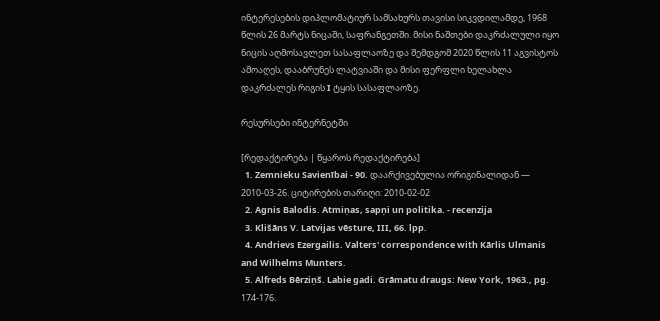ინტერესების დიპლომატიურ სამსახურს თავისი სიკვდილამდე, 1968 წლის 26 მარტს ნიცაში, საფრანგეთში. მისი ნაშთები დაკრძალული იყო ნიცის აღმოსავლეთ სასაფლაოზე და შემდგომ 2020 წლის 11 აგვისტოს ამოაღეს, დააბრუნეს ლატვიაში და მისი ფერფლი ხელახლა დაკრძალეს რიგის I ტყის სასაფლაოზე.

რესურსები ინტერნეტში

[რედაქტირება | წყაროს რედაქტირება]
  1. Zemnieku Savienībai - 90. დაარქივებულია ორიგინალიდან — 2010-03-26. ციტირების თარიღი: 2010-02-02
  2. Agnis Balodis. Atmiņas, sapņi un politika. - recenzija
  3. Klišāns V. Latvijas vēsture, III, 66. lpp.
  4. Andrievs Ezergailis. Valters' correspondence with Kārlis Ulmanis and Wilhelms Munters.
  5. Alfreds Bērziņš. Labie gadi. Grāmatu draugs: New York, 1963., pg. 174-176.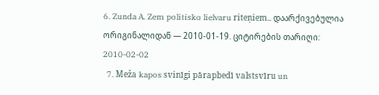6. Zunda A. Zem politisko lielvaru riteņiem.. დაარქივებულია ორიგინალიდან — 2010-01-19. ციტირების თარიღი: 2010-02-02
  7. Meža kapos svinīgi pārapbedī valstsvīru un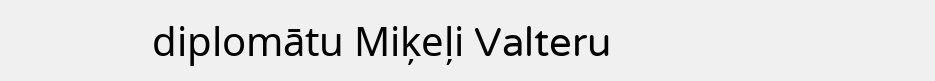diplomātu Miķeļi Valteru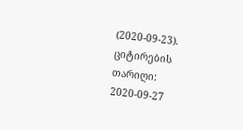(2020-09-23). ციტირების თარიღი: 2020-09-27